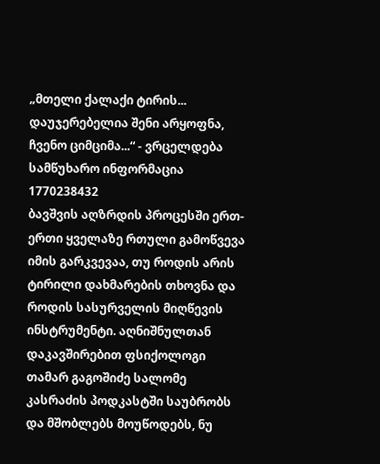„მთელი ქალაქი ტირის... დაუჯერებელია შენი არყოფნა, ჩვენო ციმციმა...“ - ვრცელდება სამწუხარო ინფორმაცია
1770238432
ბავშვის აღზრდის პროცესში ერთ-ერთი ყველაზე რთული გამოწვევა იმის გარკვევაა, თუ როდის არის ტირილი დახმარების თხოვნა და როდის სასურველის მიღწევის ინსტრუმენტი. აღნიშნულთან დაკავშირებით ფსიქოლოგი თამარ გაგოშიძე სალომე კასრაძის პოდკასტში საუბრობს და მშობლებს მოუწოდებს, ნუ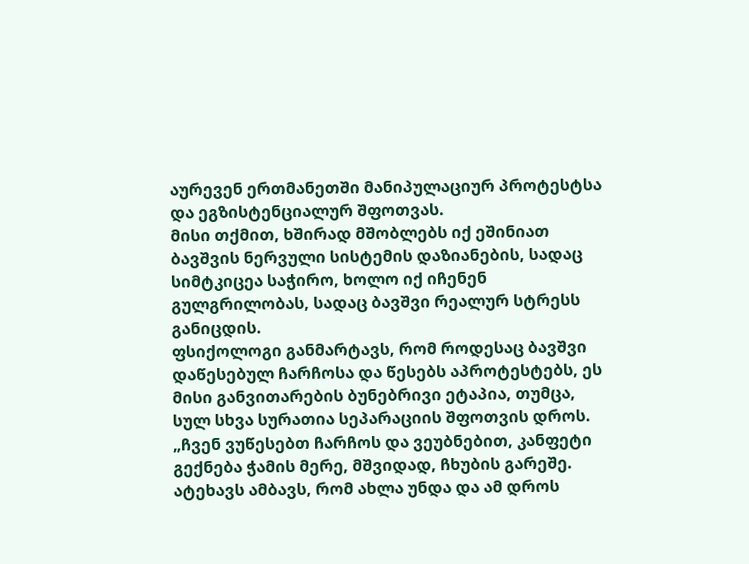აურევენ ერთმანეთში მანიპულაციურ პროტესტსა და ეგზისტენციალურ შფოთვას.
მისი თქმით, ხშირად მშობლებს იქ ეშინიათ ბავშვის ნერვული სისტემის დაზიანების, სადაც სიმტკიცეა საჭირო, ხოლო იქ იჩენენ გულგრილობას, სადაც ბავშვი რეალურ სტრესს განიცდის.
ფსიქოლოგი განმარტავს, რომ როდესაც ბავშვი დაწესებულ ჩარჩოსა და წესებს აპროტესტებს, ეს მისი განვითარების ბუნებრივი ეტაპია, თუმცა, სულ სხვა სურათია სეპარაციის შფოთვის დროს.
„ჩვენ ვუწესებთ ჩარჩოს და ვეუბნებით, კანფეტი გექნება ჭამის მერე, მშვიდად, ჩხუბის გარეშე. ატეხავს ამბავს, რომ ახლა უნდა და ამ დროს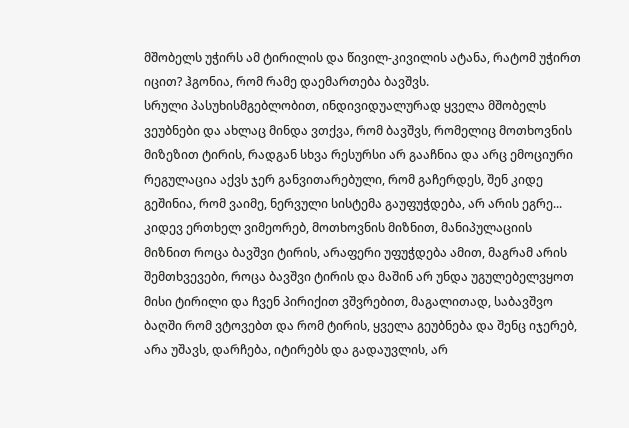მშობელს უჭირს ამ ტირილის და წივილ-კივილის ატანა, რატომ უჭირთ იცით? ჰგონია, რომ რამე დაემართება ბავშვს.
სრული პასუხისმგებლობით, ინდივიდუალურად ყველა მშობელს ვეუბნები და ახლაც მინდა ვთქვა, რომ ბავშვს, რომელიც მოთხოვნის მიზეზით ტირის, რადგან სხვა რესურსი არ გააჩნია და არც ემოციური რეგულაცია აქვს ჯერ განვითარებული, რომ გაჩერდეს, შენ კიდე გეშინია, რომ ვაიმე, ნერვული სისტემა გაუფუჭდება, არ არის ეგრე...
კიდევ ერთხელ ვიმეორებ, მოთხოვნის მიზნით, მანიპულაციის მიზნით როცა ბავშვი ტირის, არაფერი უფუჭდება ამით, მაგრამ არის შემთხვევები, როცა ბავშვი ტირის და მაშინ არ უნდა უგულებელვყოთ მისი ტირილი და ჩვენ პირიქით ვშვრებით, მაგალითად, საბავშვო ბაღში რომ ვტოვებთ და რომ ტირის, ყველა გეუბნება და შენც იჯერებ, არა უშავს, დარჩება, იტირებს და გადაუვლის, არ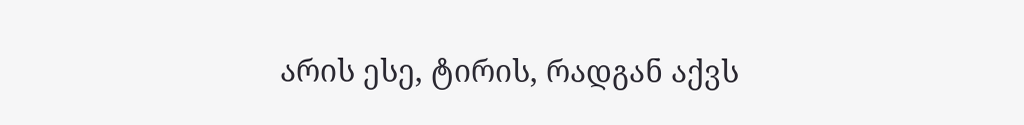არის ესე, ტირის, რადგან აქვს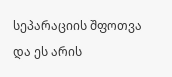სეპარაციის შფოთვა და ეს არის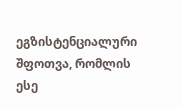ეგზისტენციალური შფოთვა, რომლის ესე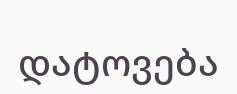დატოვება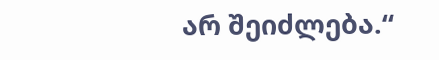არ შეიძლება.“